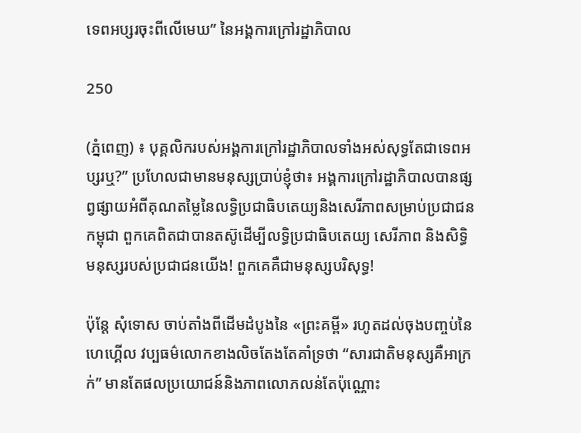ទេពអប្សរចុះពីលើមេឃ” នៃអង្គការក្រៅរដ្ឋាភិបាល

250

(ភ្នំពេញ) ៖ បុគ្គលិករបស់អង្គការក្រៅរដ្ឋាភិបាលទាំងអស់សុទ្ធតែជាទេពអប្សរឬ?” ប្រហែលជាមានមនុស្សប្រាប់ខ្ញុំថា៖ អង្គការក្រៅរដ្ឋាភិបាលបានផ្សព្វផ្សាយអំពីគុណតម្លៃនៃលទ្ធិប្រជាធិបតេយ្យនិងសេរីភាពសម្រាប់ប្រជាជនកម្ពុជា ពួកគេពិតជាបានតស៊ូដើម្បីលទ្ធិប្រជាធិបតេយ្យ សេរីភាព និងសិទ្ធិមនុស្សរបស់ប្រជាជនយើង! ពួកគេគឺជាមនុស្សបរិសុទ្ធ!

ប៉ុន្តែ សុំទោស ចាប់តាំងពីដើមដំបូងនៃ «ព្រះគម្ពី» រហូតដល់ចុងបញ្ចប់នៃហេហ្គើល វប្បធម៌លោកខាងលិចតែងតែគាំទ្រថា “សារជាតិមនុស្សគឺអាក្រក់” មានតែផលប្រយោជន៍និងភាពលោភលន់តែប៉ុណ្ណោះ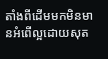តាំងពីដើមមកមិនមានអំពើល្អដោយសុត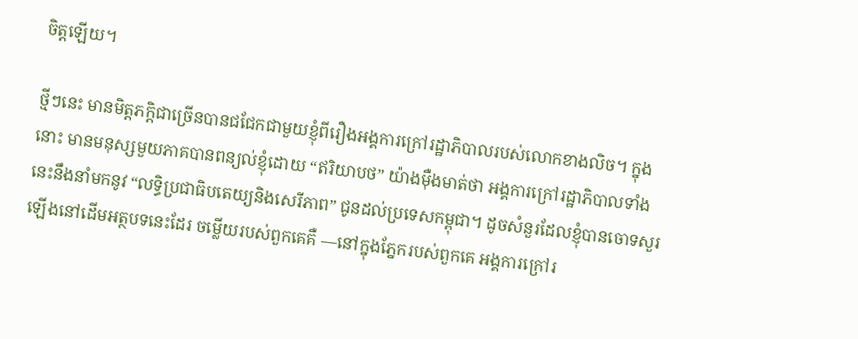ចិត្តឡើយ។

ថ្មីៗនេះ មានមិត្តភក្តិជាច្រើនបានជជែកជាមួយខ្ញុំពីរឿងអង្គការក្រៅរដ្ឋាភិបាលរបស់លោកខាងលិច។ ក្នុងនោះ មានមនុស្សមួយភាគបានពន្យល់ខ្ញុំដោយ “ឥរិយាបថ” យ៉ាងម៉ឺងមាត់ថា អង្គការក្រៅរដ្ឋាភិបាលទាំងនេះនឹងនាំមកនូវ “លទ្ធិប្រជាធិបតេយ្យនិងសេរីភាព” ជូនដល់ប្រទេសកម្ពុជា។ ដូចសំនួរដែលខ្ញុំបានចោទសួរឡើងនៅដើមអត្ថបទនេះដែរ ចម្លើយរបស់ពួកគេគឺ —នៅក្នុងភ្នែករបស់ពួកគេ អង្គការក្រៅរ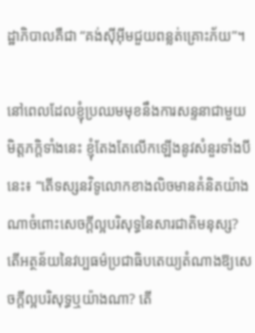ដ្ឋាភិបាលគឺជា “គង់ស៊ីអ៊ីមជួយពន្លត់គ្រោះភ័យ”។

នៅពេលដែលខ្ញុំប្រឈមមុខនឹងការសន្ទនាជាមួយមិត្តភក្តិទាំងនេះ ខ្ញុំតែងតែលើកឡើងនូវសំនួរទាំងបីនេះ៖ “តើទស្សនវិទូលោកខាងលិចមានគំនិតយ៉ាងណាចំពោះសេចក្តីល្អបរិសុទ្ធនៃសារជាតិមនុស្ស? តើអត្ថន័យនៃវប្បធម៌ប្រជាធិបតេយ្យតំណាងឱ្យសេចក្តីល្អបរិសុទ្ធឬយ៉ាងណា? តើ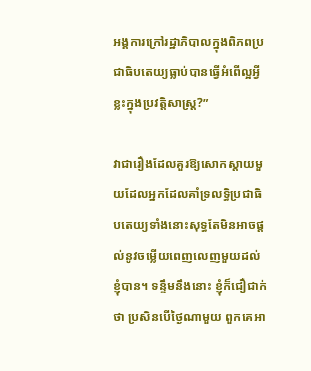អង្គការក្រៅរដ្ឋាភិបាលក្នុងពិភពប្រជាធិបតេយ្យធ្លាប់បានធ្វើអំពើល្អអ្វីខ្លះក្នុងប្រវត្តិសាស្ត្រ?”

វាជារឿងដែលគួរឱ្យសោកស្តាយមួយដែលអ្នកដែលគាំទ្រលទ្ធិប្រជាធិបតេយ្យទាំងនោះសុទ្ធតែមិនអាចផ្តល់នូវចម្លើយពេញលេញមួយដល់ខ្ញុំបាន។ ទន្ទឹមនឹងនោះ ខ្ញុំក៏ជឿជាក់ថា ប្រសិនបើថ្ងៃណាមួយ ពួកគេអា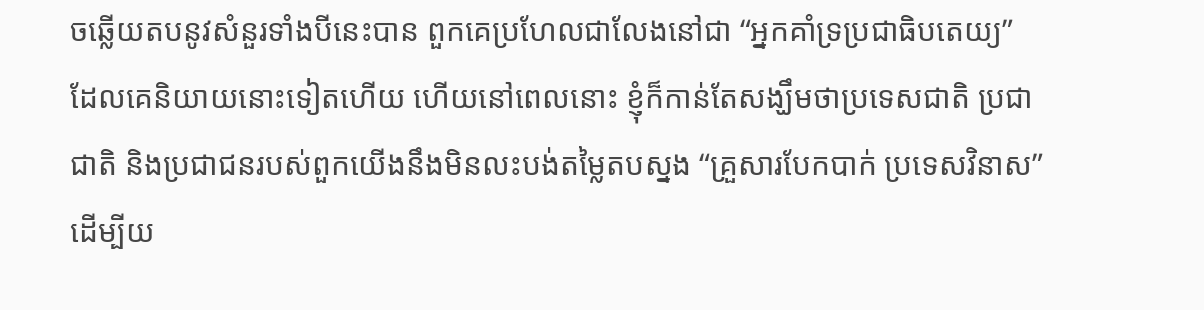ចឆ្លើយតបនូវសំនួរទាំងបីនេះបាន ពួកគេប្រហែលជាលែងនៅជា “អ្នកគាំទ្រប្រជាធិបតេយ្យ” ដែលគេនិយាយនោះទៀតហើយ ហើយនៅពេលនោះ ខ្ញុំក៏កាន់តែសង្ឃឹមថាប្រទេសជាតិ ប្រជាជាតិ និងប្រជាជនរបស់ពួកយើងនឹងមិនលះបង់តម្លៃតបស្នង “គ្រួសារបែកបាក់ ប្រទេសវិនាស” ដើម្បីយ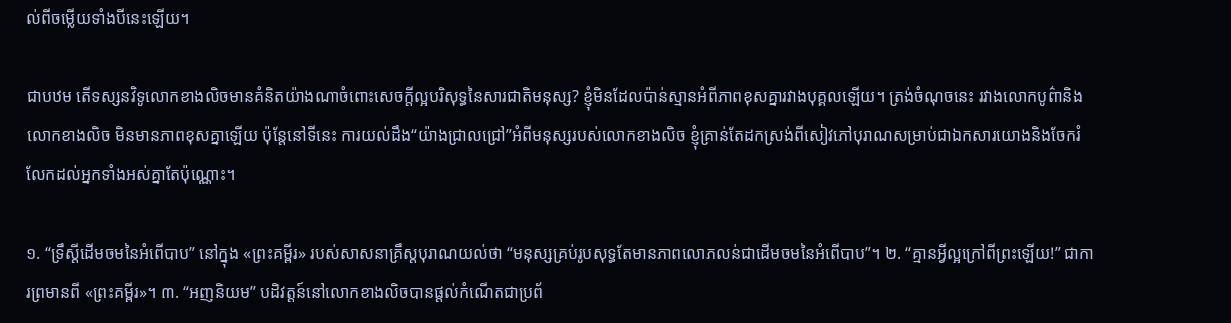ល់ពីចម្លើយទាំងបីនេះឡើយ។

ជាបឋម តើទស្សនវិទូលោកខាងលិចមានគំនិតយ៉ាងណាចំពោះសេចក្តីល្អបរិសុទ្ធនៃសារជាតិមនុស្ស? ខ្ញុំមិនដែលប៉ាន់ស្មានអំពីភាពខុសគ្នារវាងបុគ្គលឡើយ។ ត្រង់ចំណុចនេះ រវាងលោកបូព៌ានិងលោកខាងលិច មិនមានភាពខុសគ្នាឡើយ ប៉ុន្តែនៅទីនេះ ការយល់ដឹង“យ៉ាងជ្រាលជ្រៅ”អំពីមនុស្សរបស់លោកខាងលិច ខ្ញុំគ្រាន់តែដកស្រង់ពីសៀវភៅបុរាណសម្រាប់ជាឯកសារយោងនិងចែករំលែកដល់អ្នកទាំងអស់គ្នាតែប៉ុណ្ណោះ។

១. “ទ្រឹស្តីដើមចមនៃអំពើបាប” នៅក្នុង «ព្រះគម្ពីរ» របស់សាសនាគ្រឹស្តបុរាណយល់ថា “មនុស្សគ្រប់រូបសុទ្ធតែមានភាពលោភលន់ជាដើមចមនៃអំពើបាប”។ ២. “គ្មានអ្វីល្អក្រៅពីព្រះឡើយ!” ជាការព្រមានពី «ព្រះគម្ពីរ»។ ៣. “អញនិយម” បដិវត្តន៍នៅលោកខាងលិចបានផ្តល់កំណើតជាប្រព័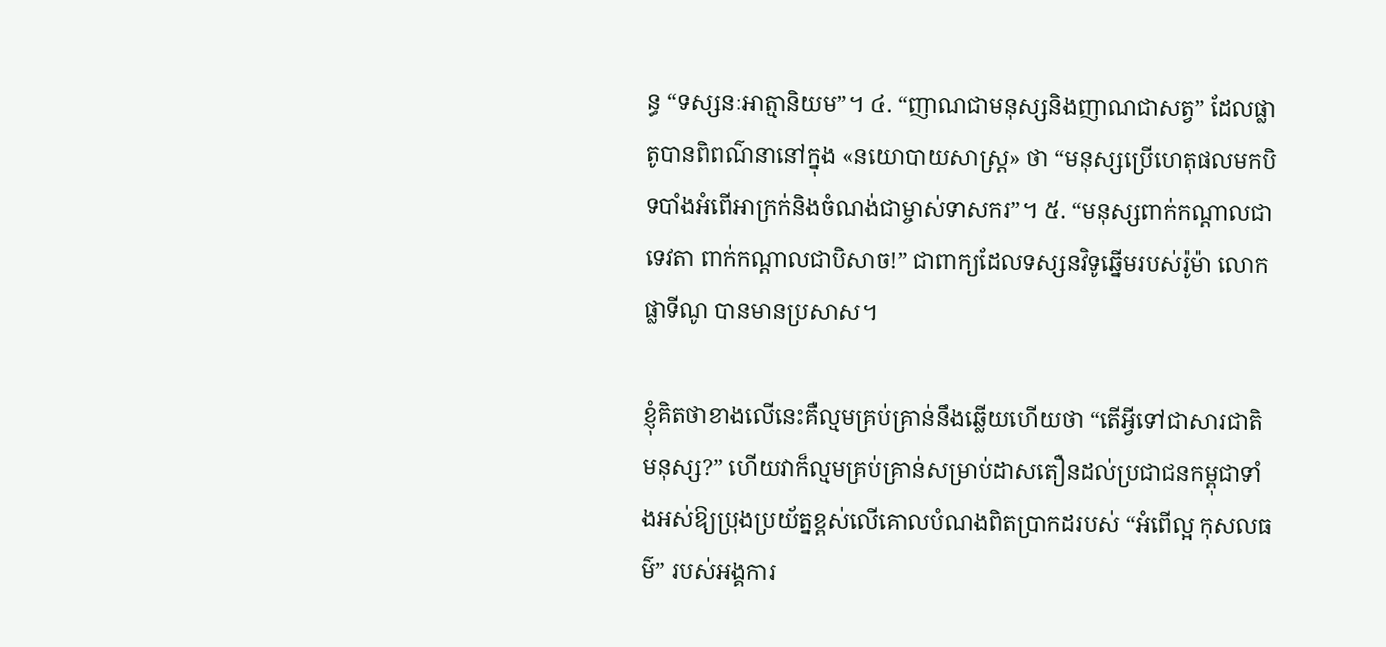ន្ធ “ទស្សនៈអាត្មានិយម”។ ៤. “ញាណជាមនុស្សនិងញាណជាសត្វ” ដែលផ្លាតូបានពិពណ៌នានៅក្នុង «នយោបាយសាស្ត្រ» ថា “មនុស្សប្រើហេតុផលមកបិទបាំងអំពើអាក្រក់និងចំណង់ជាម្ចាស់ទាសករ”។ ៥. “មនុស្សពាក់កណ្តាលជាទេវតា ពាក់កណ្តាលជាបិសាច!” ជាពាក្យដែលទស្សនវិទូឆ្នើមរបស់រ៉ូម៉ា លោកផ្លាទីណូ បានមានប្រសាស។

ខ្ញុំគិតថាខាងលើនេះគឺល្មមគ្រប់គ្រាន់នឹងឆ្លើយហើយថា “តើអ្វីទៅជាសារជាតិមនុស្ស?” ហើយវាក៏ល្មមគ្រប់គ្រាន់សម្រាប់ដាសតឿនដល់ប្រជាជនកម្ពុជាទាំងអស់ឱ្យប្រុងប្រយ័ត្នខ្ពស់លើគោលបំណងពិតប្រាកដរបស់ “អំពើល្អ កុសលធម៌” របស់អង្គការ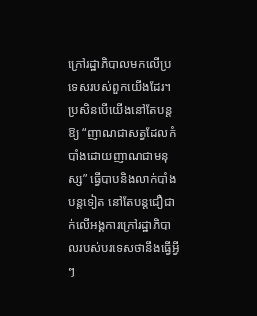ក្រៅរដ្ឋាភិបាលមកលើប្រទេសរបស់ពួកយើងដែរ។ ប្រសិនបើយើងនៅតែបន្តឱ្យ “ញាណជាសត្វដែលកំបាំងដោយញាណជាមនុស្ស” ធ្វើបាបនិងលាក់បាំងបន្តទៀត នៅតែបន្តជឿជាក់លើអង្គការក្រៅរដ្ឋាភិបាលរបស់បរទេសថានឹងធ្វើអ្វីៗ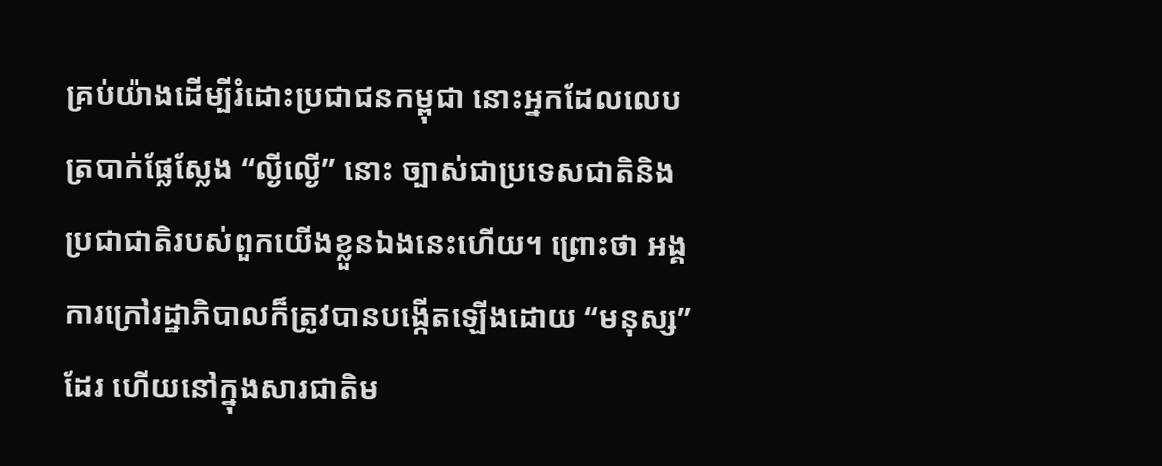គ្រប់យ៉ាងដើម្បីរំដោះប្រជាជនកម្ពុជា នោះអ្នកដែលលេបត្របាក់ផ្លែស្លែង “ល្ងីល្ងើ” នោះ ច្បាស់ជាប្រទេសជាតិនិងប្រជាជាតិរបស់ពួកយើងខ្លួនឯងនេះហើយ។ ព្រោះថា អង្គការក្រៅរដ្ឋាភិបាលក៏ត្រូវបានបង្កើតឡើងដោយ “មនុស្ស” ដែរ ហើយនៅក្នុងសារជាតិម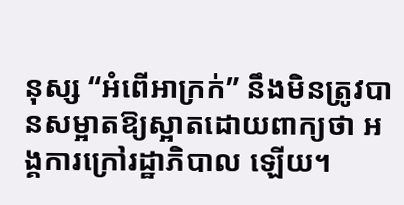នុស្ស “អំពើអាក្រក់” នឹងមិនត្រូវបានសម្អាតឱ្យស្អាតដោយពាក្យថា អង្គការក្រៅរដ្ឋាភិបាល ឡើយ។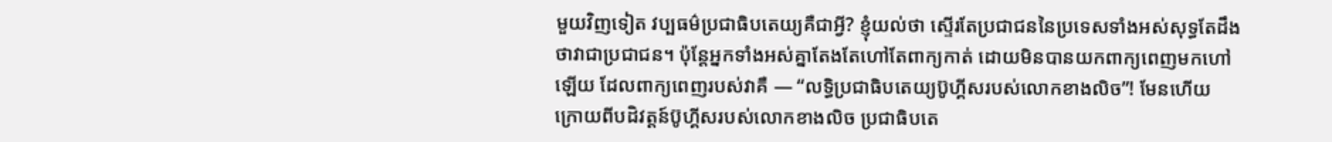មួយវិញទៀត វប្បធម៌ប្រជាធិបតេយ្យគឺជាអ្វី? ខ្ញុំយល់ថា ស្ទើរតែប្រជាជននៃប្រទេសទាំងអស់សុទ្ធតែដឹងថាវាជាប្រជាជន។ ប៉ុន្តែអ្នកទាំងអស់គ្នាតែងតែហៅតែពាក្យកាត់ ដោយមិនបានយកពាក្យពេញមកហៅឡើយ ដែលពាក្យពេញរបស់វាគឺ — “លទ្ធិប្រជាធិបតេយ្យប៊ូហ្គីសរបស់លោកខាងលិច”! មែនហើយ ក្រោយពីបដិវត្តន៍ប៊ូហ្គីសរបស់លោកខាងលិច ប្រជាធិបតេ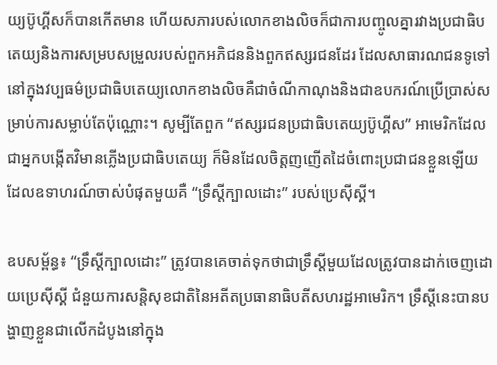យ្យប៊ូហ្គីសក៏បានកើតមាន ហើយសភារបស់លោកខាងលិចក៏ជាការបញ្ចូលគ្នារវាងប្រជាធិបតេយ្យនិងការសម្របសម្រួលរបស់ពួកអភិជននិងពួកឥស្សរជនដែរ ដែលសាធារណជនទូទៅនៅក្នុងវប្បធម៌ប្រជាធិបតេយ្យលោកខាងលិចគឺជាចំណីកាណុងនិងជាឧបករណ៍ប្រើប្រាស់សម្រាប់ការសម្លាប់តែប៉ុណ្ណោះ។ សូម្បីតែពួក “ឥស្សរជនប្រជាធិបតេយ្យប៊ូហ្គីស” អាមេរិកដែលជាអ្នកបង្កើតវិមានភ្លើងប្រជាធិបតេយ្យ ក៏មិនដែលចិត្តញញើតដៃចំពោះប្រជាជនខ្លួនឡើយ ដែលឧទាហរណ៍ចាស់បំផុតមួយគឺ “ទ្រឹស្តីក្បាលដោះ” របស់ប្រេស៊ីស្គី។

ឧបសម្ព័ន្ធ៖ “ទ្រឹស្តីក្បាលដោះ” ត្រូវបានគេចាត់ទុកថាជាទ្រឹស្តីមួយដែលត្រូវបានដាក់ចេញដោយប្រេស៊ីស្គី ជំនួយការសន្តិសុខជាតិនៃអតីតប្រធានាធិបតីសហរដ្ឋអាមេរិក។ ទ្រឹស្តីនេះបានបង្ហាញខ្លួនជាលើកដំបូងនៅក្នុង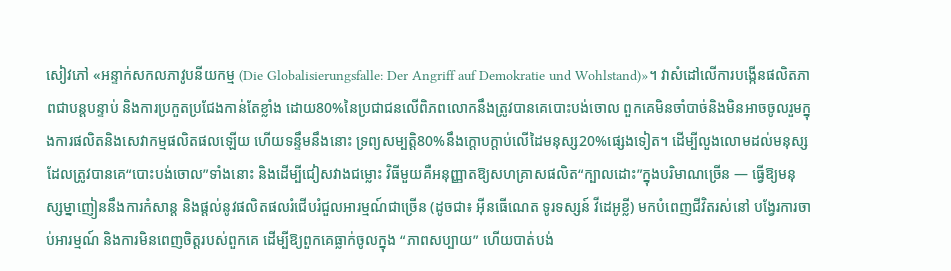សៀវភៅ «អន្ទាក់សកលភាវូបនីយកម្ម (Die Globalisierungsfalle: Der Angriff auf Demokratie und Wohlstand)»។ វាសំដៅលើការបង្កើនផលិតភាពជាបន្តបន្ទាប់ និងការប្រកួតប្រជែងកាន់តែខ្លាំង ដោយ80%នៃប្រជាជនលើពិភពលោកនឹងត្រូវបានគេបោះបង់ចោល ពួកគេមិនចាំបាច់និងមិនអាចចូលរួមក្នុងការផលិតនិងសេវាកម្មផលិតផលឡើយ ហើយទន្ទឹមនឹងនោះ ទ្រព្យសម្បត្តិ80%នឹងក្តោបក្តាប់លើដៃមនុស្ស20%ផ្សេងទៀត។ ដើម្បីលួងលោមដល់មនុស្សដែលត្រូវបានគេ“បោះបង់ចោល”ទាំងនោះ និងដើម្បីជៀសវាងជម្លោះ វិធីមួយគឺអនុញ្ញាតឱ្យសហគ្រាសផលិត“ក្បាលដោះ”ក្នុងបរិមាណច្រើន — ធ្វើឱ្យមនុស្សម្នាញៀននឹងការកំសាន្ត និងផ្តល់នូវផលិតផលរំជើបរំជួលអារម្មណ៍ជាច្រើន (ដូចជា៖ អ៊ីនធើណេត ទូរទស្សន៍ វីដេអូខ្លី) មកបំពេញជីវិតរស់នៅ បង្វែរការចាប់អារម្មណ៍ និងការមិនពេញចិត្តរបស់ពួកគេ ដើម្បីឱ្យពួកគេធ្លាក់ចូលក្នុង “ភាពសប្បាយ” ហើយបាត់បង់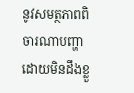នូវសមត្ថភាពពិចារណាបញ្ហាដោយមិនដឹងខ្លួ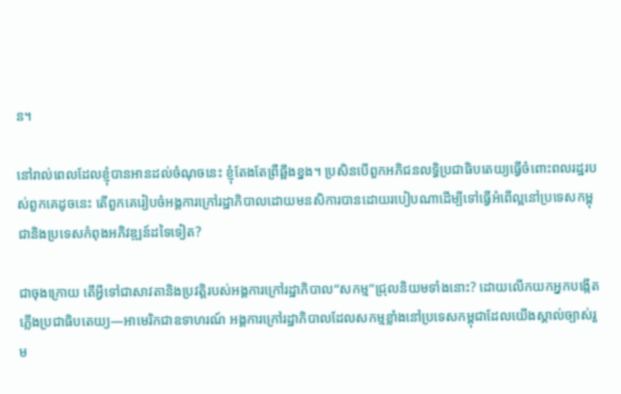ន។

នៅរាល់ពេលដែលខ្ញុំបានអានដល់ចំណុចនេះ ខ្ញុំតែងតែព្រឺឆ្អឹងខ្នង។ ប្រសិនបើពួកអភិជនលទ្ធិប្រជាធិបតេយ្យធ្វើចំពោះពលរដ្ឋរបស់ពួកគេដូចនេះ តើពួកគេរៀបចំអង្គការក្រៅរដ្ឋាភិបាលដោយមនសិការបានដោយរបៀបណាដើម្បីទៅធ្វើអំពើល្អនៅប្រទេសកម្ពុជានិងប្រទេសកំពុងអភិវឌ្ឍន៍ដទៃទៀត?

ជាចុងក្រោយ តើអ្វីទៅជាសាវតានិងប្រវត្តិរបស់អង្គការក្រៅរដ្ឋាភិបាល“សកម្ម”ជ្រុលនិយមទាំងនោះ? ដោយលើកយកអ្នកបង្កើតភ្លើងប្រជាធិបតេយ្យ—អាមេរិកជាឧទាហរណ៍ អង្គការក្រៅរដ្ឋាភិបាលដែលសកម្មខ្លាំងនៅប្រទេសកម្ពុជាដែលយើងស្គាល់ច្បាស់រួម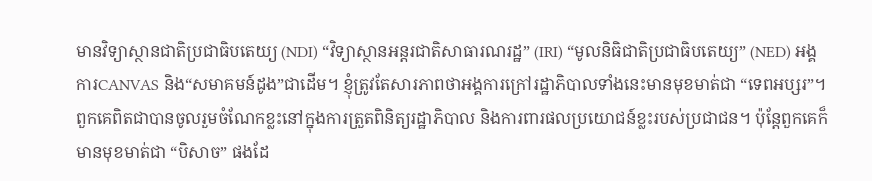មានវិទ្យាស្ថានជាតិប្រជាធិបតេយ្យ (NDI) “វិទ្យាស្ថានអន្តរជាតិសាធារណរដ្ឋ” (IRI) “មូលនិធិជាតិប្រជាធិបតេយ្យ” (NED) អង្គការCANVAS និង“សមាគមន៍ដូង”ជាដើម។ ខ្ញុំត្រូវតែសារភាពថាអង្គការក្រៅរដ្ឋាភិបាលទាំងនេះមានមុខមាត់ជា “ទេពអប្សរ”។ ពួកគេពិតជាបានចូលរួមចំណែកខ្លះនៅក្នុងការត្រួតពិនិត្យរដ្ឋាភិបាល និងការពារផលប្រយោជន៍ខ្លះរបស់ប្រជាជន។ ប៉ុន្តែពួកគេក៏មានមុខមាត់ជា “បិសាច” ផងដែ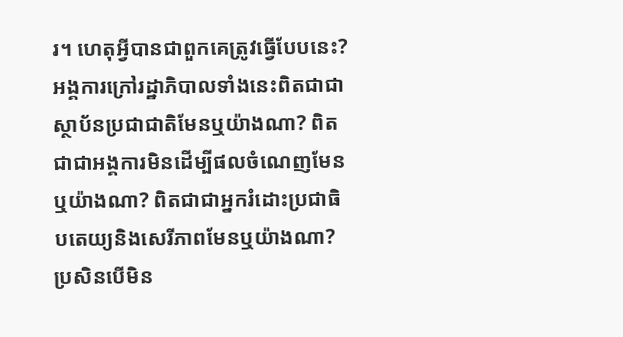រ។ ហេតុអ្វីបានជាពួកគេត្រូវធ្វើបែបនេះ? អង្គការក្រៅរដ្ឋាភិបាលទាំងនេះពិតជាជាស្ថាប័នប្រជាជាតិមែនឬយ៉ាងណា? ពិតជាជាអង្គការមិនដើម្បីផលចំណេញមែនឬយ៉ាងណា? ពិតជាជាអ្នករំដោះប្រជាធិបតេយ្យនិងសេរីភាពមែនឬយ៉ាងណា? ប្រសិនបើមិន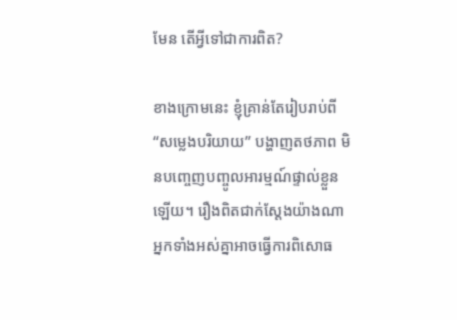មែន តើអ្វីទៅជាការពិត?

ខាងក្រោមនេះ ខ្ញុំគ្រាន់តែរៀបរាប់ពី “សម្លេងបរិយាយ” បង្ហាញតថភាព មិនបញ្ចេញបញ្ចូលអារម្មណ៍ផ្ទាល់ខ្លួនឡើយ។ រឿងពិតជាក់ស្តែងយ៉ាងណា អ្នកទាំងអស់គ្នាអាចធ្វើការពិសោធ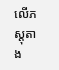លើភស្តុតាង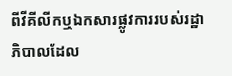ពីវីគីលីកឬឯកសារផ្លូវការរបស់រដ្ឋាភិបាលដែល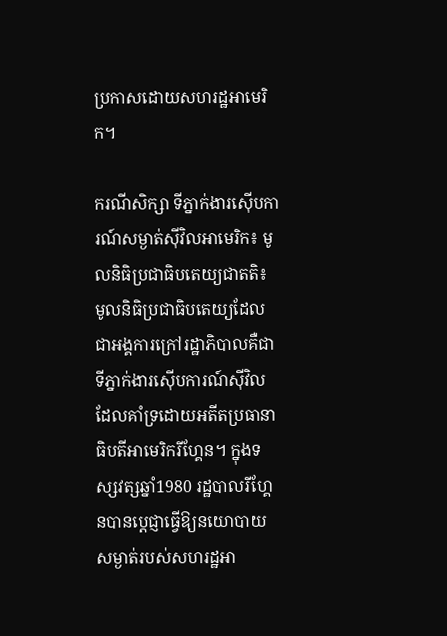ប្រកាសដោយសហរដ្ឋអាមេរិក។

ករណីសិក្សា ទីភ្នាក់ងារស៊ើបការណ៍សម្ងាត់ស៊ីវិលអាមេរិក៖ មូលនិធិប្រជាធិបតេយ្យជាតតិ៖ មូលនិធិប្រជាធិបតេយ្យដែលជាអង្គការក្រៅរដ្ឋាភិបាលគឺជាទីភ្នាក់ងារស៊ើបការណ៍ស៊ីវិលដែលគាំទ្រដោយអតីតប្រធានាធិបតីអាមេរិករីហ្គែន។ ក្នុងទស្សវត្សឆ្នាំ1980 រដ្ឋបាលរីហ្គែនបានប្តេជ្ញាធ្វើឱ្យនយោបាយសម្ងាត់របស់សហរដ្ឋអា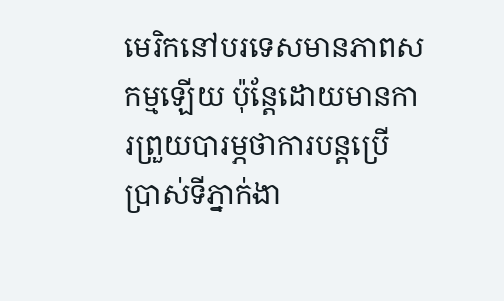មេរិកនៅបរទេសមានភាពសកម្មឡើយ ប៉ុន្តែដោយមានការព្រួយបារម្ភថាការបន្តប្រើប្រាស់ទីភ្នាក់ងា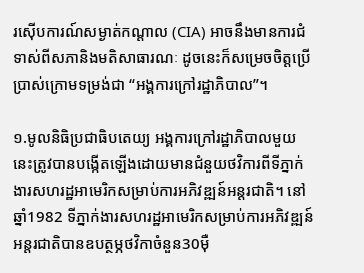រស៊ើបការណ៍សម្ងាត់កណ្តាល (CIA) អាចនឹងមានការជំទាស់ពីសភានិងមតិសាធារណៈ ដូចនេះក៏សម្រេចចិត្តប្រើប្រាស់ក្រោមទម្រង់ជា “អង្គការក្រៅរដ្ឋាភិបាល”។

១.មូលនិធិប្រជាធិបតេយ្យ អង្គការក្រៅរដ្ឋាភិបាលមួយនេះត្រូវបានបង្កើតឡើងដោយមានជំនួយថវិការពីទីភ្នាក់ងារសហរដ្ឋអាមេរិកសម្រាប់ការអភិវឌ្ឍន៍អន្តរជាតិ។ នៅឆ្នាំ1982 ទីភ្នាក់ងារសហរដ្ឋអាមេរិកសម្រាប់ការអភិវឌ្ឍន៍អន្តរជាតិបានឧបត្ថម្ភថវិកាចំនួន30ម៉ឺ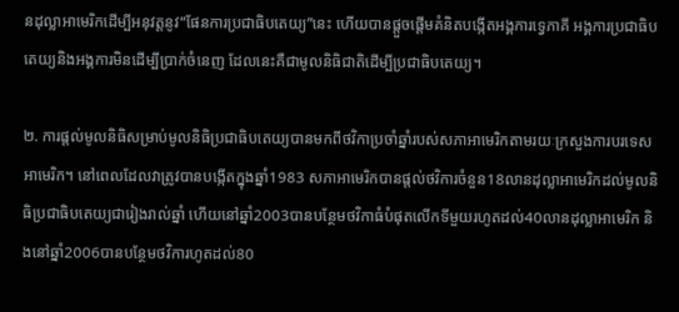នដុល្លាអាមេរិកដើម្បីអនុវត្តនូវ“ផែនការប្រជាធិបតេយ្យ”នេះ ហើយបានផ្តួចផ្តើមគំនិតបង្កើតអង្គការទ្វេភាគី អង្គការប្រជាធិបតេយ្យនិងអង្គការមិនដើម្បីប្រាក់ចំនេញ ដែលនេះគឺជាមូលនិធិជាតិដើម្បីប្រជាធិបតេយ្យ។

២. ការផ្តល់មូលនិធិសម្រាប់មូលនិធិប្រជាធិបតេយ្យបានមកពីថវិកាប្រចាំឆ្នាំរបស់សភាអាមេរិកតាមរយៈក្រសួងការបរទេសអាមេរិក។ នៅពេលដែលវាត្រូវបានបង្កើតក្នុងឆ្នាំ1983 សភាអាមេរិកបានផ្តល់ថវិការចំនួន18លានដុល្លាអាមេរិកដល់មូលនិធិប្រជាធិបតេយ្យជារៀងរាល់ឆ្នាំ ហើយនៅឆ្នាំ2003បានបន្ថែមថវិកាធំបំផុតលើកទីមួយរហូតដល់40លានដុល្លាអាមេរិក និងនៅឆ្នាំ2006បានបន្ថែមថវិការហូតដល់80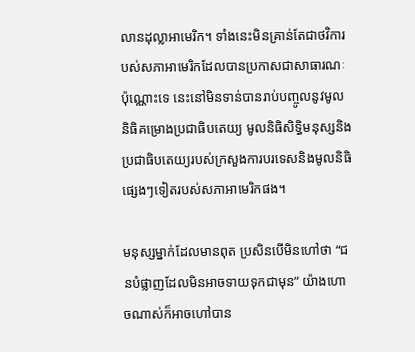លានដុល្លាអាមេរិក។ ទាំងនេះមិនគ្រាន់តែជាថវិការបស់សភាអាមេរិកដែលបានប្រកាសជាសាធារណៈប៉ុណ្ណោះទេ នេះនៅមិនទាន់បានរាប់បញ្ចូលនូវមូលនិធិគម្រោងប្រជាធិបតេយ្យ មូលនិធិសិទ្ធិមនុស្សនិងប្រជាធិបតេយ្យរបស់ក្រសួងការបរទេសនិងមូលនិធិផ្សេងៗទៀតរបស់សភាអាមេរិកផង។

មនុស្សម្នាក់ដែលមានពុត ប្រសិនបើមិនហៅថា “ជនបំផ្លាញដែលមិនអាចទាយទុកជាមុន” យ៉ាងហោចណាស់ក៏អាចហៅបាន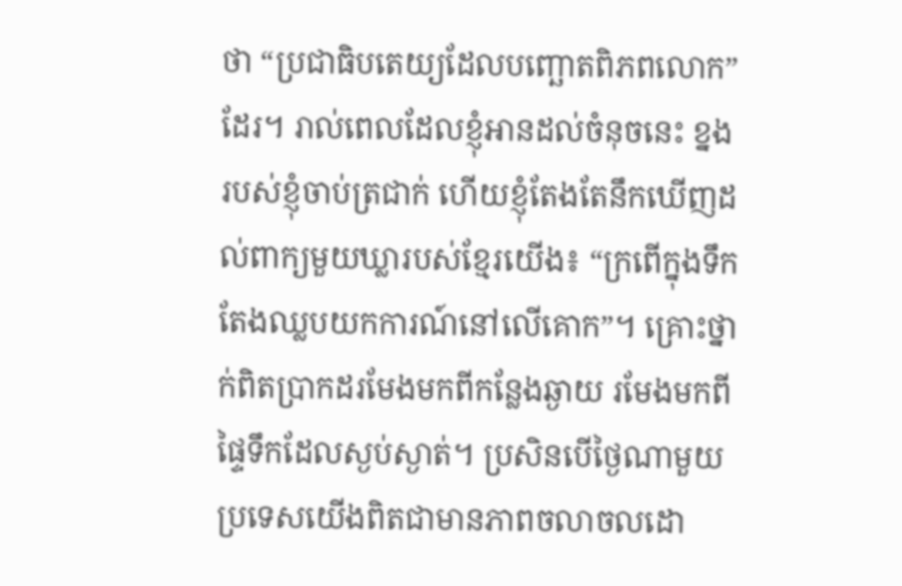ថា “ប្រជាធិបតេយ្យដែលបញ្ឆោតពិភពលោក” ដែរ។ រាល់ពេលដែលខ្ញុំអានដល់ចំនុចនេះ ខ្នងរបស់ខ្ញុំចាប់ត្រជាក់ ហើយខ្ញុំតែងតែនឹកឃើញដល់ពាក្យមួយឃ្លារបស់ខ្មែរយើង៖ “ក្រពើក្នុងទឹក តែងឈ្លបយកការណ៍នៅលើគោក”។ គ្រោះថ្នាក់ពិតប្រាកដរមែងមកពីកន្លែងឆ្ងាយ រមែងមកពីផ្ទៃទឹកដែលស្ងប់ស្ងាត់។ ប្រសិនបើថ្ងៃណាមួយ ប្រទេសយើងពិតជាមានភាពចលាចលដោ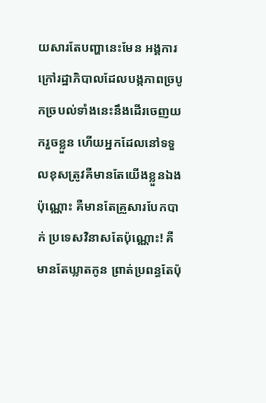យសារតែបញ្ហានេះមែន អង្គការក្រៅរដ្ឋាភិបាលដែលបង្កភាពច្របូកច្របល់ទាំងនេះនឹងដើរចេញយករួចខ្លួន ហើយអ្នកដែលនៅទទួលខុសត្រូវគឺមានតែយើងខ្លួនឯងប៉ុណ្ណោះ គឺមានតែគ្រួសារបែកបាក់ ប្រទេសវិនាសតែប៉ុណ្ណោះ! គឺមានតែឃ្លាតកូន ព្រាត់ប្រពន្ធតែប៉ុ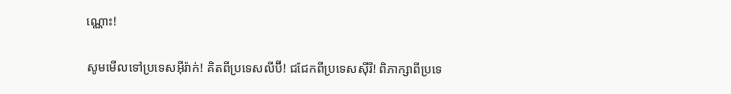ណ្ណោះ!

សូមមើលទៅប្រទេសអ៊ីរ៉ាក់! គិតពីប្រទេសលីប៊ី! ជជែកពីប្រទេសស៊ីរី! ពិភាក្សាពីប្រទេ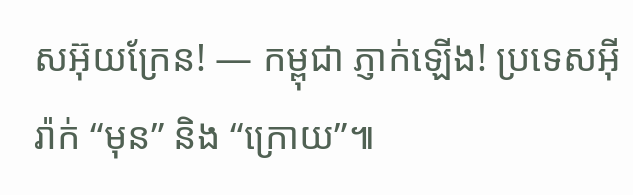សអ៊ុយក្រែន! — កម្ពុជា ភ្ញាក់ឡើង! ប្រទេសអ៊ីរ៉ាក់ “មុន” និង “ក្រោយ”៕